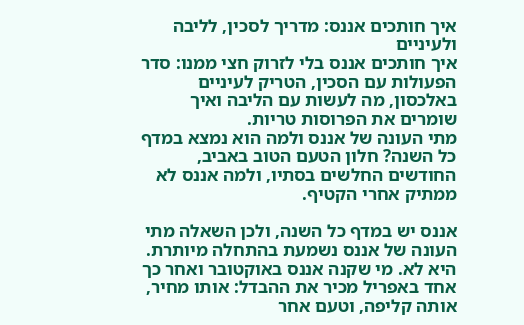איך חותכים אננס: מדריך לסכין, לליבה ולעיניים
איך חותכים אננס בלי לזרוק חצי ממנו: סדר הפעולות עם הסכין, הטריק לעיניים באלכסון, מה לעשות עם הליבה ואיך שומרים את הפרוסות טריות.
מתי העונה של אננס ולמה הוא נמצא במדף כל השנה? חלון הטעם הטוב באביב, החודשים החלשים בסתיו, ולמה אננס לא ממתיק אחרי הקטיף.

אננס יש במדף כל השנה, ולכן השאלה מתי העונה של אננס נשמעת בהתחלה מיותרת. היא לא. מי שקנה אננס באוקטובר ואחר כך אחד באפריל מכיר את ההבדל: אותו מחיר, אותה קליפה, וטעם אחר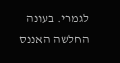לגמרי. בעונה החלשה האננס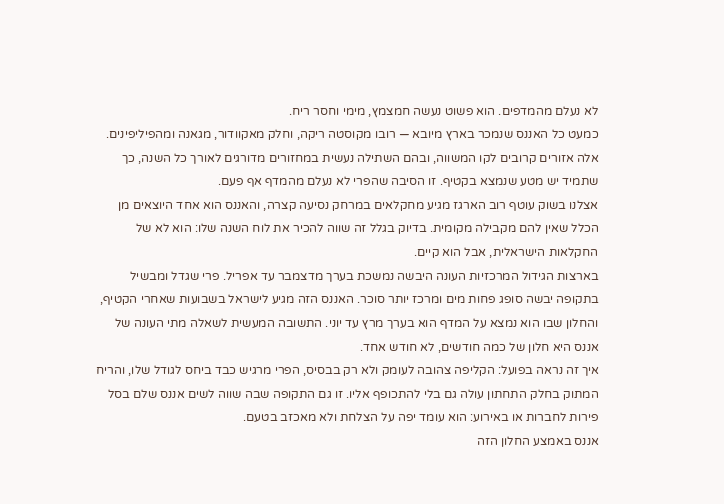לא נעלם מהמדפים. הוא פשוט נעשה חמצמץ, מימי וחסר ריח.
כמעט כל האננס שנמכר בארץ מיובא — רובו מקוסטה ריקה, וחלק מאקוודור, מגאנה ומהפיליפינים. אלה אזורים קרובים לקו המשווה, ובהם השתילה נעשית במחזורים מדורגים לאורך כל השנה, כך שתמיד יש מטע שנמצא בקטיף. זו הסיבה שהפרי לא נעלם מהמדף אף פעם.
אצלנו בשוק עוטף רוב הארגז מגיע מחקלאים במרחק נסיעה קצרה, והאננס הוא אחד היוצאים מן הכלל שאין להם מקבילה מקומית. בדיוק בגלל זה שווה להכיר את לוח השנה שלו: הוא לא של החקלאות הישראלית, אבל הוא קיים.
בארצות הגידול המרכזיות העונה היבשה נמשכת בערך מדצמבר עד אפריל. פרי שגדל ומבשיל בתקופה יבשה סופג פחות מים ומרכז יותר סוכר. האננס הזה מגיע לישראל בשבועות שאחרי הקטיף, והחלון שבו הוא נמצא על המדף הוא בערך מרץ עד יוני. התשובה המעשית לשאלה מתי העונה של אננס היא חלון של כמה חודשים, לא חודש אחד.
איך זה נראה בפועל: הקליפה צהובה לעומק ולא רק בבסיס, הפרי מרגיש כבד ביחס לגודל שלו, והריח המתוק בחלק התחתון עולה גם בלי להתכופף אליו. זו גם התקופה שבה שווה לשים אננס שלם בסל פירות לחברות או באירוע: הוא עומד יפה על הצלחת ולא מאכזב בטעם.
אננס באמצע החלון הזה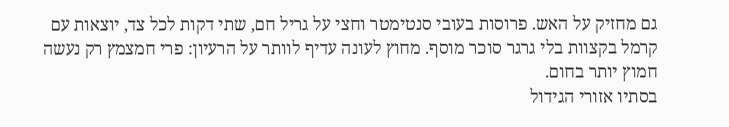גם מחזיק על האש. פרוסות בעובי סנטימטר וחצי על גריל חם, שתי דקות לכל צד, יוצאות עם קרמל בקצוות בלי גרגר סוכר מוסף. מחוץ לעונה עדיף לוותר על הרעיון: פרי חמצמץ רק נעשה חמוץ יותר בחום.
בסתיו אזורי הגידול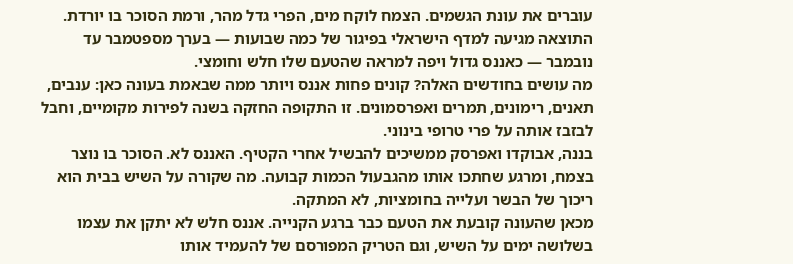עוברים את עונת הגשמים. הצמח לוקח מים, הפרי גדל מהר, ורמת הסוכר בו יורדת. התוצאה מגיעה למדף הישראלי בפיגור של כמה שבועות — בערך מספטמבר עד נובמבר — כאננס גדול ויפה למראה שהטעם שלו חלש וחומצי.
מה עושים בחודשים האלה? קונים פחות אננס ויותר ממה שבאמת בעונה כאן: ענבים, תאנים, רימונים, תמרים ואפרסמונים. זו התקופה החזקה בשנה לפירות מקומיים, וחבל לבזבז אותה על פרי טרופי בינוני.
בננה, אבוקדו ואפרסק ממשיכים להבשיל אחרי הקטיף. האננס לא. הסוכר בו נוצר בצמח, ומרגע שחתכו אותו מהגבעול הכמות קבועה. מה שקורה על השיש בבית הוא ריכוך של הבשר ועלייה בחומציות, לא המתקה.
מכאן שהעונה קובעת את הטעם כבר ברגע הקנייה. אננס חלש לא יתקן את עצמו בשלושה ימים על השיש, וגם הטריק המפורסם של להעמיד אותו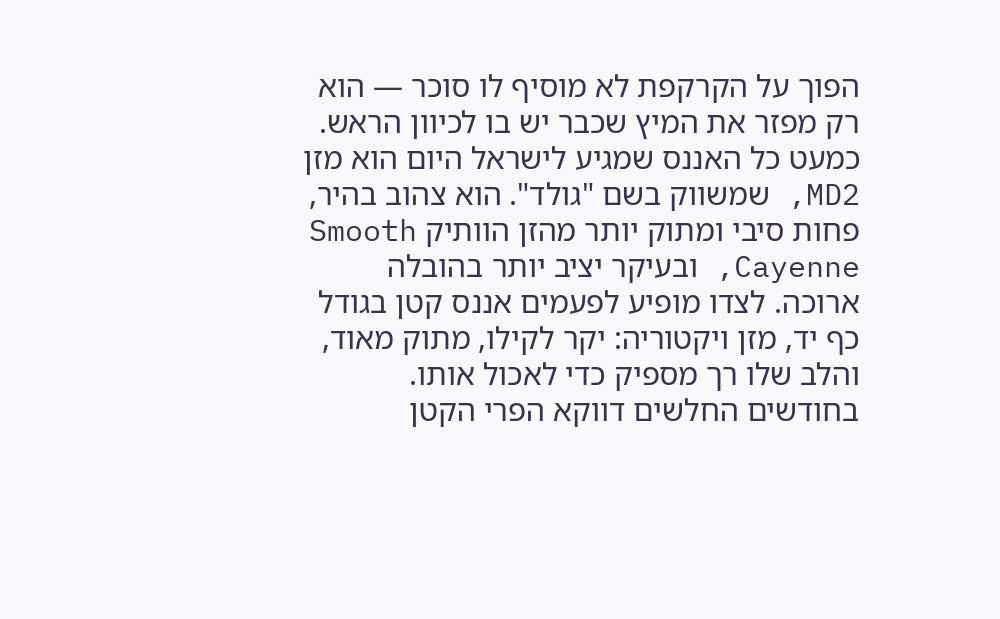הפוך על הקרקפת לא מוסיף לו סוכר — הוא רק מפזר את המיץ שכבר יש בו לכיוון הראש.
כמעט כל האננס שמגיע לישראל היום הוא מזן MD2, שמשווק בשם "גולד". הוא צהוב בהיר, פחות סיבי ומתוק יותר מהזן הוותיק Smooth Cayenne, ובעיקר יציב יותר בהובלה ארוכה. לצדו מופיע לפעמים אננס קטן בגודל כף יד, מזן ויקטוריה: יקר לקילו, מתוק מאוד, והלב שלו רך מספיק כדי לאכול אותו. בחודשים החלשים דווקא הפרי הקטן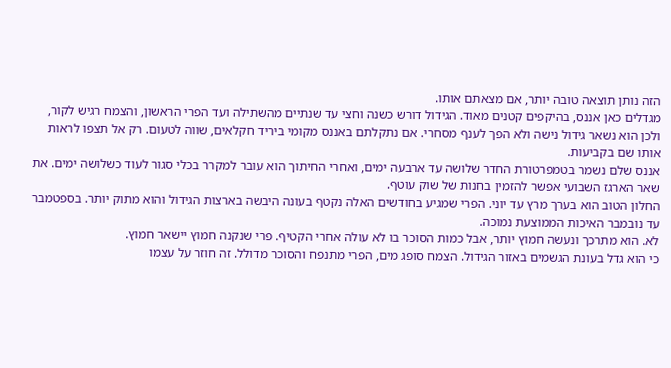הזה נותן תוצאה טובה יותר, אם מצאתם אותו.
מגדלים כאן אננס, בהיקפים קטנים מאוד. הגידול דורש כשנה וחצי עד שנתיים מהשתילה ועד הפרי הראשון, והצמח רגיש לקור, ולכן הוא נשאר גידול נישה ולא הפך לענף מסחרי. אם נתקלתם באננס מקומי ביריד חקלאים, שווה לטעום. רק אל תצפו לראות אותו שם בקביעות.
אננס שלם נשמר בטמפרטורת החדר שלושה עד ארבעה ימים, ואחרי החיתוך הוא עובר למקרר בכלי סגור לעוד כשלושה ימים. את שאר הארגז השבועי אפשר להזמין בחנות של שוק עוטף.
החלון הטוב הוא בערך מרץ עד יוני. הפרי שמגיע בחודשים האלה נקטף בעונה היבשה בארצות הגידול והוא מתוק יותר. בספטמבר עד נובמבר האיכות הממוצעת נמוכה.
לא. הוא מתרכך ונעשה חמוץ יותר, אבל כמות הסוכר בו לא עולה אחרי הקטיף. פרי שנקנה חמוץ יישאר חמוץ.
כי הוא גדל בעונת הגשמים באזור הגידול. הצמח סופג מים, הפרי מתנפח והסוכר מדולל. זה חוזר על עצמו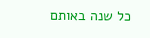כל שנה באותם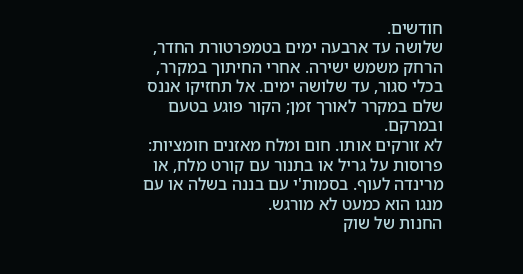חודשים.
שלושה עד ארבעה ימים בטמפרטורת החדר, הרחק משמש ישירה. אחרי החיתוך במקרר, בכלי סגור, עד שלושה ימים. אל תחזיקו אננס שלם במקרר לאורך זמן; הקור פוגע בטעם ובמרקם.
לא זורקים אותו. חום ומלח מאזנים חומציות: פרוסות על גריל או בתנור עם קורט מלח, או מרינדה לעוף. בסמות'י עם בננה בשלה או עם מנגו הוא כמעט לא מורגש.
החנות של שוק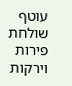עוטף שולחת פירות וירקות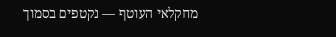מחקלאי העוטף — נקטפים בסמוך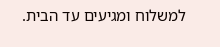למשלוח ומגיעים עד הבית.